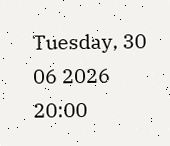Tuesday, 30 06 2026
20:00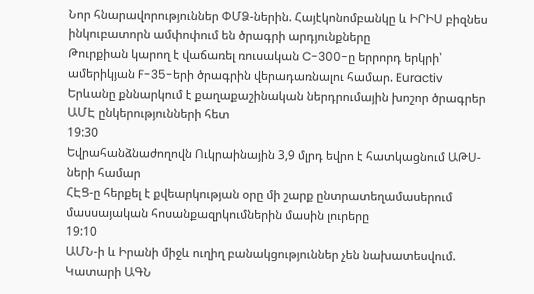Նոր հնարավորություններ ՓՄՁ-ներին. Հայէկոնոմբանկը և ԻՐԻՍ բիզնես ինկուբատորն ամփոփում են ծրագրի արդյունքները
Թուրքիան կարող է վաճառել ռուսական C-300-ը երրորդ երկրի՝ ամերիկյան F-35-երի ծրագրին վերադառնալու համար. Euractiv
Երևանը քննարկում է քաղաքաշինական ներդրումային խոշոր ծրագրեր ԱՄԷ ընկերությունների հետ
19:30
Եվրահանձնաժողովն Ուկրաինային 3,9 մլրդ եվրո է հատկացնում ԱԹՍ-ների համար
ՀԷՑ-ը հերքել է քվեարկության օրը մի շարք ընտրատեղամասերում մասսայական հոսանքազրկումներին մասին լուրերը
19:10
ԱՄՆ-ի և Իրանի միջև ուղիղ բանակցություններ չեն նախատեսվում. Կատարի ԱԳՆ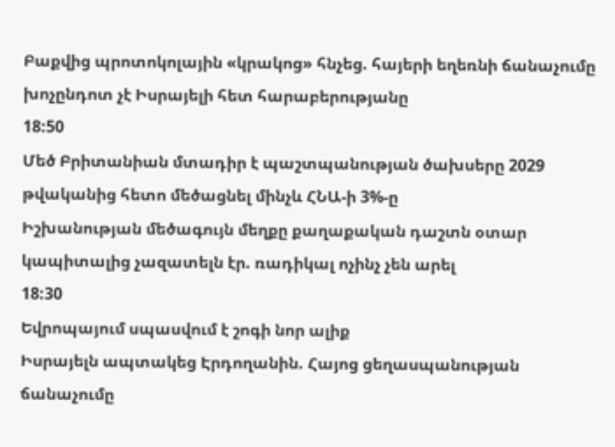Բաքվից պրոտոկոլային «կրակոց» հնչեց. հայերի եղեռնի ճանաչումը խոչընդոտ չէ Իսրայելի հետ հարաբերությանը
18:50
Մեծ Բրիտանիան մտադիր է պաշտպանության ծախսերը 2029 թվականից հետո մեծացնել մինչև ՀՆԱ-ի 3%-ը
Իշխանության մեծագույն մեղքը քաղաքական դաշտն օտար կապիտալից չազատելն էր. ռադիկալ ոչինչ չեն արել
18:30
Եվրոպայում սպասվում է շոգի նոր ալիք
Իսրայելն ապտակեց Էրդողանին. Հայոց ցեղասպանության ճանաչումը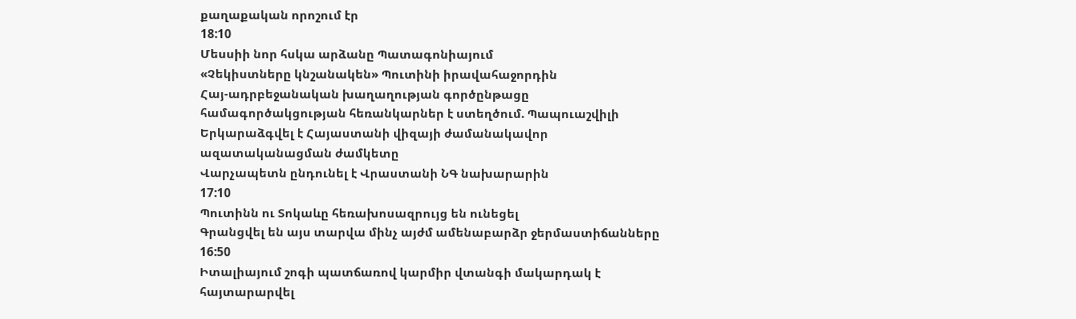քաղաքական որոշում էր
18:10
Մեսսիի նոր հսկա արձանը Պատագոնիայում
«Չեկիստները կնշանակեն» Պուտինի իրավահաջորդին
Հայ-ադրբեջանական խաղաղության գործընթացը համագործակցության հեռանկարներ է ստեղծում. Պապուաշվիլի
Երկարաձգվել է Հայաստանի վիզայի ժամանակավոր ազատականացման ժամկետը
Վարչապետն ընդունել է Վրաստանի ՆԳ նախարարին
17:10
Պուտինն ու Տոկաևը հեռախոսազրույց են ունեցել
Գրանցվել են այս տարվա մինչ այժմ ամենաբարձր ջերմաստիճանները
16:50
Իտալիայում շոգի պատճառով կարմիր վտանգի մակարդակ է հայտարարվել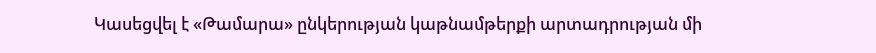Կասեցվել է «Թամարա» ընկերության կաթնամթերքի արտադրության մի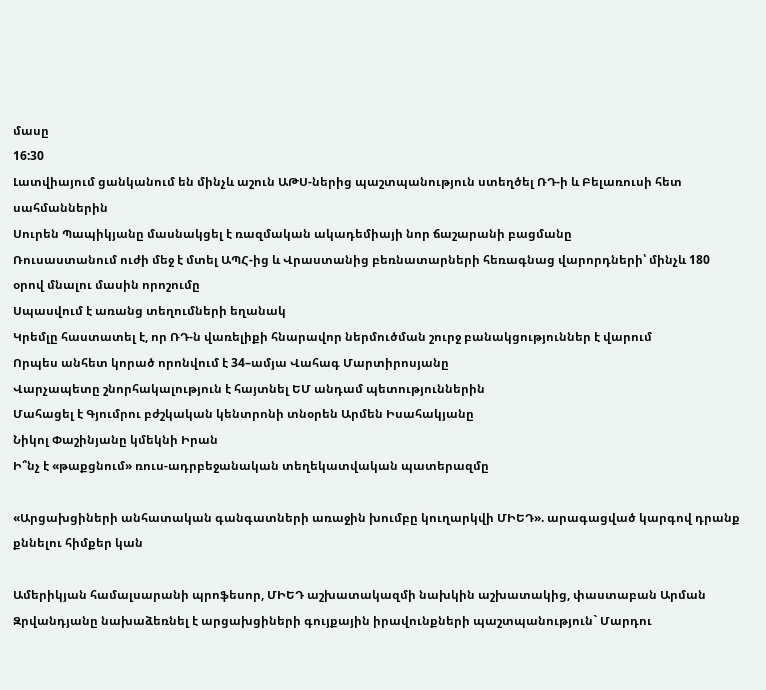մասը
16:30
Լատվիայում ցանկանում են մինչև աշուն ԱԹՍ-ներից պաշտպանություն ստեղծել ՌԴ-ի և Բելառուսի հետ սահմաններին
Սուրեն Պապիկյանը մասնակցել է ռազմական ակադեմիայի նոր ճաշարանի բացմանը
Ռուսաստանում ուժի մեջ է մտել ԱՊՀ-ից և Վրաստանից բեռնատարների հեռագնաց վարորդների՝ մինչև 180 օրով մնալու մասին որոշումը
Սպասվում է առանց տեղումների եղանակ
Կրեմլը հաստատել է, որ ՌԴ-ն վառելիքի հնարավոր ներմուծման շուրջ բանակցություններ է վարում
Որպես անհետ կորած որոնվում է 34–ամյա Վահագ Մարտիրոսյանը
Վարչապետը շնորհակալություն է հայտնել ԵՄ անդամ պետություններին
Մահացել է Գյումրու բժշկական կենտրոնի տնօրեն Արմեն Իսահակյանը
Նիկոլ Փաշինյանը կմեկնի Իրան
Ի՞նչ է «թաքցնում» ռուս-ադրբեջանական տեղեկատվական պատերազմը

«Արցախցիների անհատական գանգատների առաջին խումբը կուղարկվի ՄԻԵԴ». արագացված կարգով դրանք քննելու հիմքեր կան

Ամերիկյան համալսարանի պրոֆեսոր, ՄԻԵԴ աշխատակազմի նախկին աշխատակից, փաստաբան Արման Զրվանդյանը նախաձեռնել է արցախցիների գույքային իրավունքների պաշտպանություն` Մարդու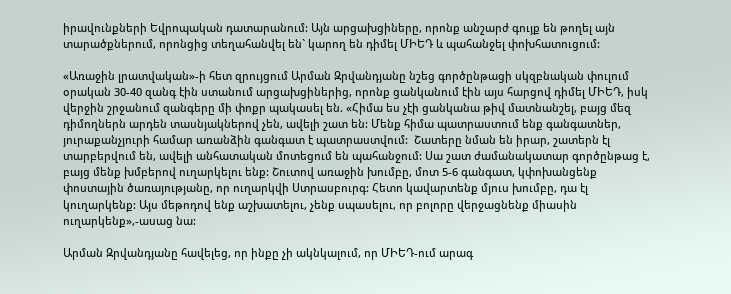իրավունքների Եվրոպական դատարանում: Այն արցախցիները, որոնք անշարժ գույք են թողել այն տարածքներում, որոնցից տեղահանվել են` կարող են դիմել ՄԻԵԴ և պահանջել փոխհատուցում:

«Առաջին լրատվական»-ի հետ զրույցում Արման Զրվանդյանը նշեց գործընթացի սկզբնական փուլում օրական 30-40 զանգ էին ստանում արցախցիներից, որոնք ցանկանում էին այս հարցով դիմել ՄԻԵԴ, իսկ վերջին շրջանում զանգերը մի փոքր պակասել են. «Հիմա ես չէի ցանկանա թիվ մատնանշել, բայց մեզ դիմողներն արդեն տասնյակներով չեն, ավելի շատ են: Մենք հիմա պատրաստում ենք գանգատներ, յուրաքանչյուրի համար առանձին գանգատ է պատրաստվում:  Շատերը նման են իրար, շատերն էլ տարբերվում են, ավելի անհատական մոտեցում են պահանջում: Սա շատ ժամանակատար գործընթաց է, բայց մենք խմբերով ուղարկելու ենք: Շուտով առաջին խումբը, մոտ 5-6 գանգատ, կփոխանցենք փոստային ծառայությանը, որ ուղարկվի Ստրասբուրգ: Հետո կավարտենք մյուս խումբը, դա էլ կուղարկենք: Այս մեթոդով ենք աշխատելու, չենք սպասելու, որ բոլորը վերջացնենք միասին ուղարկենք»,-ասաց նա:

Արման Զրվանդյանը հավելեց, որ ինքը չի ակնկալում, որ ՄԻԵԴ-ում արագ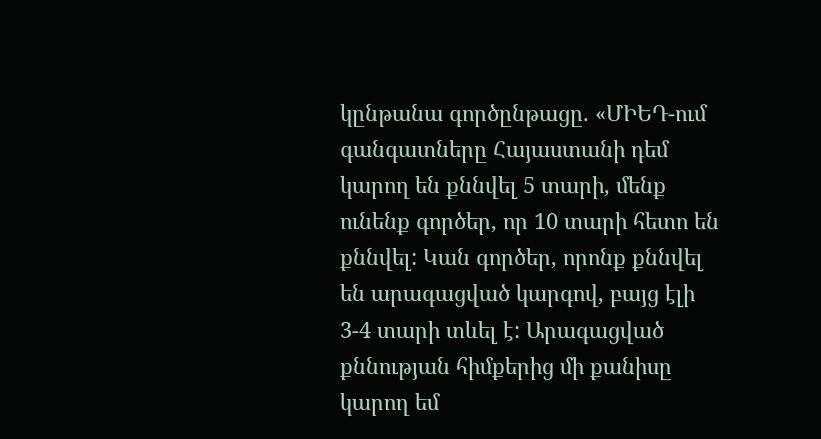կընթանա գործընթացը. «ՄԻԵԴ-ում գանգատները Հայաստանի դեմ կարող են քննվել 5 տարի, մենք ունենք գործեր, որ 10 տարի հետո են քննվել: Կան գործեր, որոնք քննվել են արագացված կարգով, բայց էլի 3-4 տարի տևել է: Արագացված քննության հիմքերից մի քանիսը կարող եմ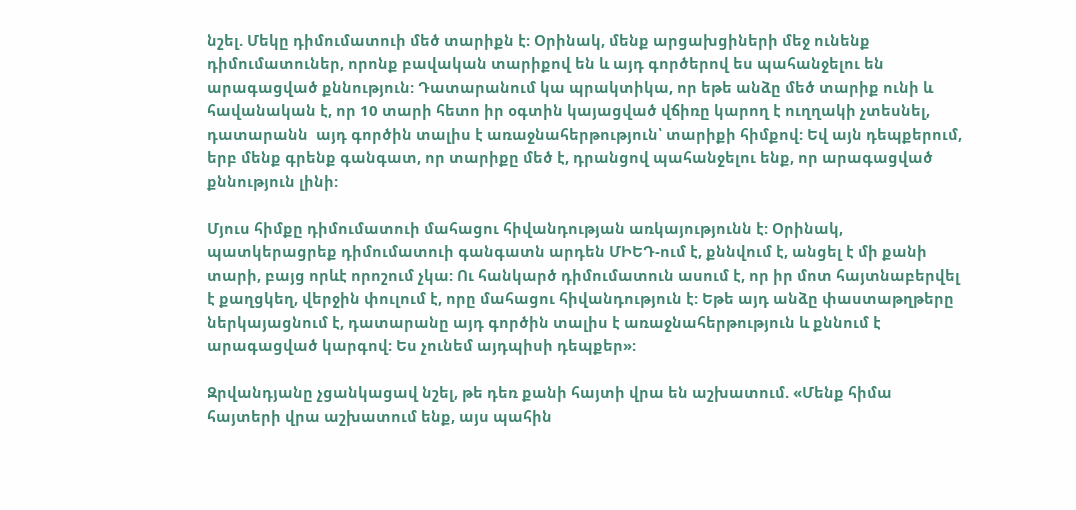նշել. Մեկը դիմումատուի մեծ տարիքն է: Օրինակ, մենք արցախցիների մեջ ունենք դիմումատուներ, որոնք բավական տարիքով են և այդ գործերով ես պահանջելու են արագացված քննություն: Դատարանում կա պրակտիկա, որ եթե անձը մեծ տարիք ունի և հավանական է, որ 10 տարի հետո իր օգտին կայացված վճիռը կարող է ուղղակի չտեսնել, դատարանն  այդ գործին տալիս է առաջնահերթություն՝ տարիքի հիմքով: Եվ այն դեպքերում, երբ մենք գրենք գանգատ, որ տարիքը մեծ է, դրանցով պահանջելու ենք, որ արագացված քննություն լինի:

Մյուս հիմքը դիմումատուի մահացու հիվանդության առկայությունն է: Օրինակ, պատկերացրեք դիմումատուի գանգատն արդեն ՄԻԵԴ-ում է, քննվում է, անցել է մի քանի տարի, բայց որևէ որոշում չկա: Ու հանկարծ դիմումատուն ասում է, որ իր մոտ հայտնաբերվել է քաղցկեղ, վերջին փուլում է, որը մահացու հիվանդություն է: Եթե այդ անձը փաստաթղթերը ներկայացնում է, դատարանը այդ գործին տալիս է առաջնահերթություն և քննում է արագացված կարգով: Ես չունեմ այդպիսի դեպքեր»:

Զրվանդյանը չցանկացավ նշել, թե դեռ քանի հայտի վրա են աշխատում. «Մենք հիմա հայտերի վրա աշխատում ենք, այս պահին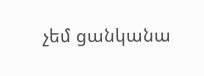չեմ ցանկանա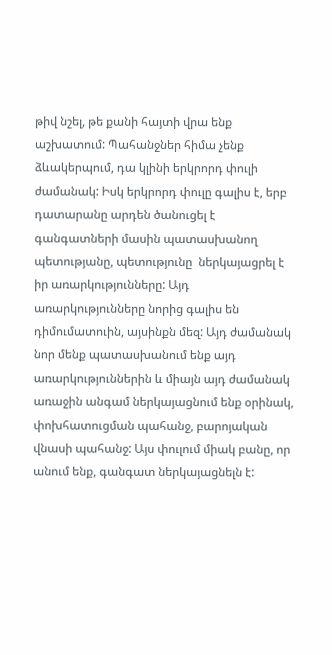թիվ նշել, թե քանի հայտի վրա ենք աշխատում: Պահանջներ հիմա չենք ձևակերպում, դա կլինի երկրորդ փուլի ժամանակ: Իսկ երկրորդ փուլը գալիս է, երբ դատարանը արդեն ծանուցել է գանգատների մասին պատասխանող պետությանը, պետությունը  ներկայացրել է իր առարկությունները: Այդ առարկությունները նորից գալիս են դիմումատուին, այսինքն մեզ: Այդ ժամանակ նոր մենք պատասխանում ենք այդ առարկություններին և միայն այդ ժամանակ առաջին անգամ ներկայացնում ենք օրինակ, փոխհատուցման պահանջ, բարոյական վնասի պահանջ: Այս փուլում միակ բանը, որ անում ենք, գանգատ ներկայացնելն է: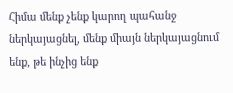Հիմա մենք չենք կարող պահանջ ներկայացնել, մենք միայն ներկայացնում ենք, թե ինչից ենք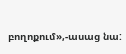բողոքում»,-ասաց նա: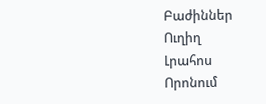Բաժիններ
Ուղիղ
Լրահոս
Որոնում